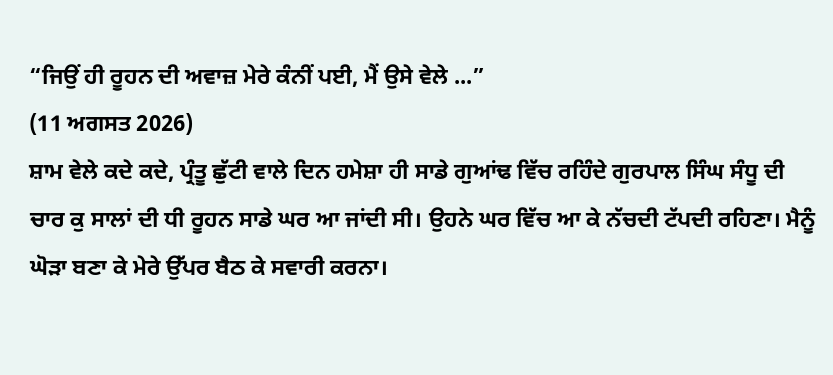“ਜਿਉਂ ਹੀ ਰੂਹਨ ਦੀ ਅਵਾਜ਼ ਮੇਰੇ ਕੰਨੀਂ ਪਈ, ਮੈਂ ਉਸੇ ਵੇਲੇ ...”
(11 ਅਗਸਤ 2026)
ਸ਼ਾਮ ਵੇਲੇ ਕਦੇ ਕਦੇ, ਪ੍ਰੰਤੂ ਛੁੱਟੀ ਵਾਲੇ ਦਿਨ ਹਮੇਸ਼ਾ ਹੀ ਸਾਡੇ ਗੁਆਂਢ ਵਿੱਚ ਰਹਿੰਦੇ ਗੁਰਪਾਲ ਸਿੰਘ ਸੰਧੂ ਦੀ ਚਾਰ ਕੁ ਸਾਲਾਂ ਦੀ ਧੀ ਰੂਹਨ ਸਾਡੇ ਘਰ ਆ ਜਾਂਦੀ ਸੀ। ਉਹਨੇ ਘਰ ਵਿੱਚ ਆ ਕੇ ਨੱਚਦੀ ਟੱਪਦੀ ਰਹਿਣਾ। ਮੈਨੂੰ ਘੋੜਾ ਬਣਾ ਕੇ ਮੇਰੇ ਉੱਪਰ ਬੈਠ ਕੇ ਸਵਾਰੀ ਕਰਨਾ।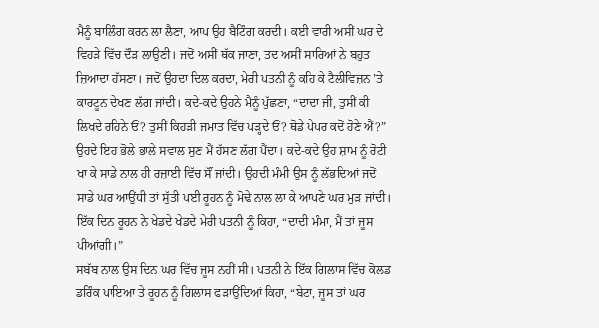ਮੈਨੂੰ ਬਾਲਿੰਗ ਕਰਨ ਲਾ ਲੈਣਾ, ਆਪ ਉਹ ਬੈਟਿੰਗ ਕਰਦੀ। ਕਈ ਵਾਰੀ ਅਸੀਂ ਘਰ ਦੇ ਵਿਹੜੇ ਵਿੱਚ ਦੌੜ ਲਾਉਣੀ। ਜਦੋਂ ਅਸੀਂ ਥੱਕ ਜਾਣਾ, ਤਦ ਅਸੀਂ ਸਾਰਿਆਂ ਨੇ ਬਹੁਤ ਜ਼ਿਆਦਾ ਹੱਸਣਾ। ਜਦੋਂ ਉਹਦਾ ਦਿਲ ਕਰਦਾ, ਮੇਰੀ ਪਤਨੀ ਨੂੰ ਕਹਿ ਕੇ ਟੈਲੀਵਿਜ਼ਨ ’ਤੇ ਕਾਰਟੂਨ ਦੇਖਣ ਲੱਗ ਜਾਂਦੀ। ਕਦੇ-ਕਦੇ ਉਹਨੇ ਮੈਨੂੰ ਪੁੱਛਣਾ, “ਦਾਦਾ ਜੀ, ਤੁਸੀਂ ਕੀ ਲਿਖਦੇ ਰਹਿਨੇ ਓਂ? ਤੁਸੀਂ ਕਿਹੜੀ ਜਮਾਤ ਵਿੱਚ ਪੜ੍ਹਦੇ ਓਂ? ਥੋਡੇ ਪੇਪਰ ਕਦੋਂ ਹੋਣੇ ਐਂ?” ਉਹਦੇ ਇਹ ਭੋਲੇ ਭਾਲੇ ਸਵਾਲ ਸੁਣ ਮੈਂ ਹੱਸਣ ਲੱਗ ਪੈਂਦਾ। ਕਦੇ-ਕਦੇ ਉਹ ਸ਼ਾਮ ਨੂੰ ਰੋਟੀ ਖਾ ਕੇ ਸਾਡੇ ਨਾਲ ਹੀ ਰਜ਼ਾਈ ਵਿੱਚ ਸੌਂ ਜਾਂਦੀ। ਉਹਦੀ ਮੰਮੀ ਉਸ ਨੂੰ ਲੱਭਦਿਆਂ ਜਦੋਂ ਸਾਡੇ ਘਰ ਆਉਂਧੀ ਤਾਂ ਸੁੱਤੀ ਪਈ ਰੂਹਨ ਨੂੰ ਮੋਢੇ ਨਾਲ ਲਾ ਕੇ ਆਪਣੇ ਘਰ ਮੁੜ ਜਾਂਦੀ।
ਇੱਕ ਦਿਨ ਰੂਹਨ ਨੇ ਖੇਡਦੇ ਖੇਡਦੇ ਮੇਰੀ ਪਤਨੀ ਨੂੰ ਕਿਹਾ, “ਦਾਦੀ ਮੰਮਾ, ਮੈਂ ਤਾਂ ਜੂਸ ਪੀਆਂਗੀ।”
ਸਬੱਬ ਨਾਲ ਉਸ ਦਿਨ ਘਰ ਵਿੱਚ ਜੂਸ ਨਹੀਂ ਸੀ। ਪਤਨੀ ਨੇ ਇੱਕ ਗਿਲਾਸ ਵਿੱਚ ਕੋਲਡ ਡਰਿੰਕ ਪਾਇਆ ਤੇ ਰੂਹਨ ਨੂੰ ਗਿਲਾਸ ਫੜਾਉਂਦਿਆਂ ਕਿਹਾ, “ਬੇਟਾ, ਜੂਸ ਤਾਂ ਘਰ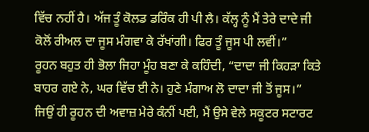ਵਿੱਚ ਨਹੀਂ ਹੈ। ਅੱਜ ਤੂੰ ਕੋਲਡ ਡਰਿੰਕ ਹੀ ਪੀ ਲੈ। ਕੱਲ੍ਹ ਨੂੰ ਮੈਂ ਤੇਰੇ ਦਾਦੇ ਜੀ ਕੋਲੋਂ ਰੀਅਲ ਦਾ ਜੂਸ ਮੰਗਵਾ ਕੇ ਰੱਖਾਂਗੀ। ਫਿਰ ਤੂੰ ਜੂਸ ਪੀ ਲਵੀਂ।”
ਰੂਹਨ ਬਹੁਤ ਹੀ ਭੋਲਾ ਜਿਹਾ ਮੂੰਹ ਬਣਾ ਕੇ ਕਹਿੰਦੀ, “ਦਾਦਾ ਜੀ ਕਿਹੜਾ ਕਿਤੇ ਬਾਹਰ ਗਏ ਨੇ, ਘਰ ਵਿੱਚ ਈ ਨੇ। ਹੁਣੇ ਮੰਗਾਅ ਲੋ ਦਾਦਾ ਜੀ ਤੋਂ ਜੂਸ।”
ਜਿਉਂ ਹੀ ਰੂਹਨ ਦੀ ਅਵਾਜ਼ ਮੇਰੇ ਕੰਨੀਂ ਪਈ, ਮੈਂ ਉਸੇ ਵੇਲੇ ਸਕੂਟਰ ਸਟਾਰਟ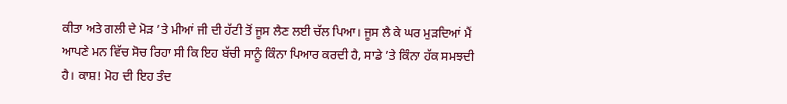ਕੀਤਾ ਅਤੇ ਗਲੀ ਦੇ ਮੋੜ ’ਤੇ ਮੀਆਂ ਜੀ ਦੀ ਹੱਟੀ ਤੋਂ ਜੂਸ ਲੈਣ ਲਈ ਚੱਲ ਪਿਆ। ਜੂਸ ਲੈ ਕੇ ਘਰ ਮੁੜਦਿਆਂ ਮੈਂ ਆਪਣੇ ਮਨ ਵਿੱਚ ਸੋਚ ਰਿਹਾ ਸੀ ਕਿ ਇਹ ਬੱਚੀ ਸਾਨੂੰ ਕਿੰਨਾ ਪਿਆਰ ਕਰਦੀ ਹੈ, ਸਾਡੇ ’ਤੇ ਕਿੰਨਾ ਹੱਕ ਸਮਝਦੀ ਹੈ। ਕਾਸ਼! ਮੋਹ ਦੀ ਇਹ ਤੰਦ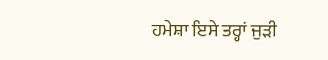ਹਮੇਸ਼ਾ ਇਸੇ ਤਰ੍ਹਾਂ ਜੁੜੀ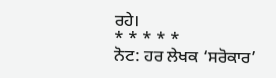ਰਹੇ।
* * * * *
ਨੋਟ: ਹਰ ਲੇਖਕ ‘ਸਰੋਕਾਰ’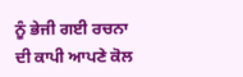ਨੂੰ ਭੇਜੀ ਗਈ ਰਚਨਾ ਦੀ ਕਾਪੀ ਆਪਣੇ ਕੋਲ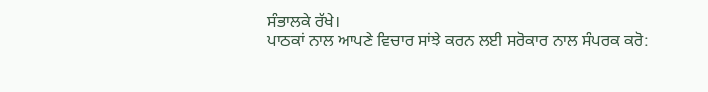ਸੰਭਾਲਕੇ ਰੱਖੇ।
ਪਾਠਕਾਂ ਨਾਲ ਆਪਣੇ ਵਿਚਾਰ ਸਾਂਝੇ ਕਰਨ ਲਈ ਸਰੋਕਾਰ ਨਾਲ ਸੰਪਰਕ ਕਰੋ: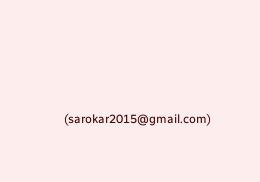(sarokar2015@gmail.com)